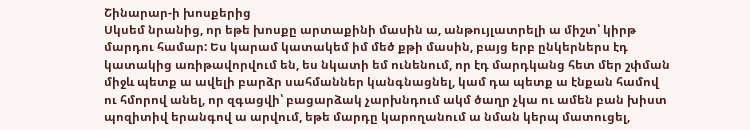Շինարար-ի խոսքերից
Սկսեմ նրանից, որ եթե խոսքը արտաքինի մասին ա, անթույլատրելի ա միշտ՝ կիրթ մարդու համար: Ես կարամ կատակեմ իմ մեծ քթի մասին, բայց երբ ընկերներս էդ կատակից առիթավորվում են, ես նկատի եմ ունենում, որ էդ մարդկանց հետ մեր շփման միջև պետք ա ավելի բարձր սահմաններ կանգնացնել, կամ դա պետք ա էնքան համով ու հմորով անել, որ զգացվի՝ բացարձակ չարխնդում ակմ ծաղր չկա ու ամեն բան խիստ պոզիտիվ երանգով ա արվում, եթե մարդը կարողանում ա նման կերպ մատուցել,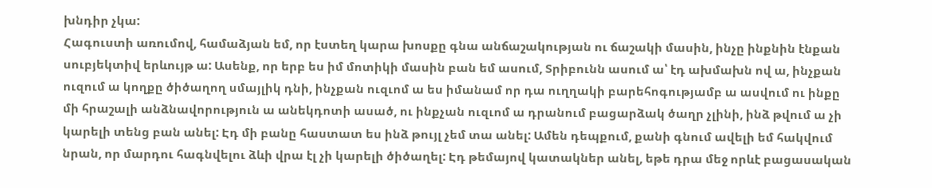խնդիր չկա:
Հագուստի առումով, համաձյան եմ, որ էստեղ կարա խոսքը գնա անճաշակության ու ճաշակի մասին, ինչը ինքնին էնքան սուբյեկտիվ երևույթ ա: Ասենք, որ երբ ես իմ մոտիկի մասին բան եմ ասում, Տրիբունն ասում ա՝ էդ ախմախն ով ա, ինչքան ուզում ա կողքը ծիծաղող սմայլիկ դնի, ինչքան ուզւոմ ա ես իմանամ որ դա ուղղակի բարեհոգությամբ ա ասվում ու ինքը մի հրաշալի անձնավորություն ա անեկդոտի ասած, ու ինքչան ուզւոմ ա դրանում բացարձակ ծաղր չլինի, ինձ թվում ա չի կարելի տենց բան անել: Էդ մի բանը հաստատ ես ինձ թույլ չեմ տա անել: Ամեն դեպքում, քանի գնում ավելի եմ հակվում նրան, որ մարդու հագնվելու ձևի վրա էլ չի կարելի ծիծաղել: Էդ թեմայով կատակներ անել, եթե դրա մեջ որևէ բացասական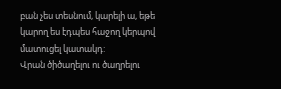բան չես տեսնում, կարելի ա, եթե կարող ես էդպես հաջող կերպով մատուցել կատակդ:
Վրան ծիծաղելու ու ծաղրելու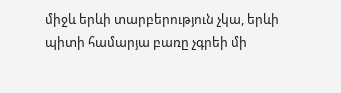միջև երևի տարբերություն չկա, երևի պիտի համարյա բառը չգրեի մի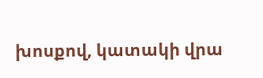խոսքով, կատակի վրա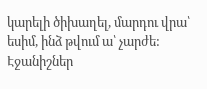կարելի ծիխաղել, մարդու վրա՝ եսիմ, ինձ թվում ա՝ չարժե:
Էջանիշներ